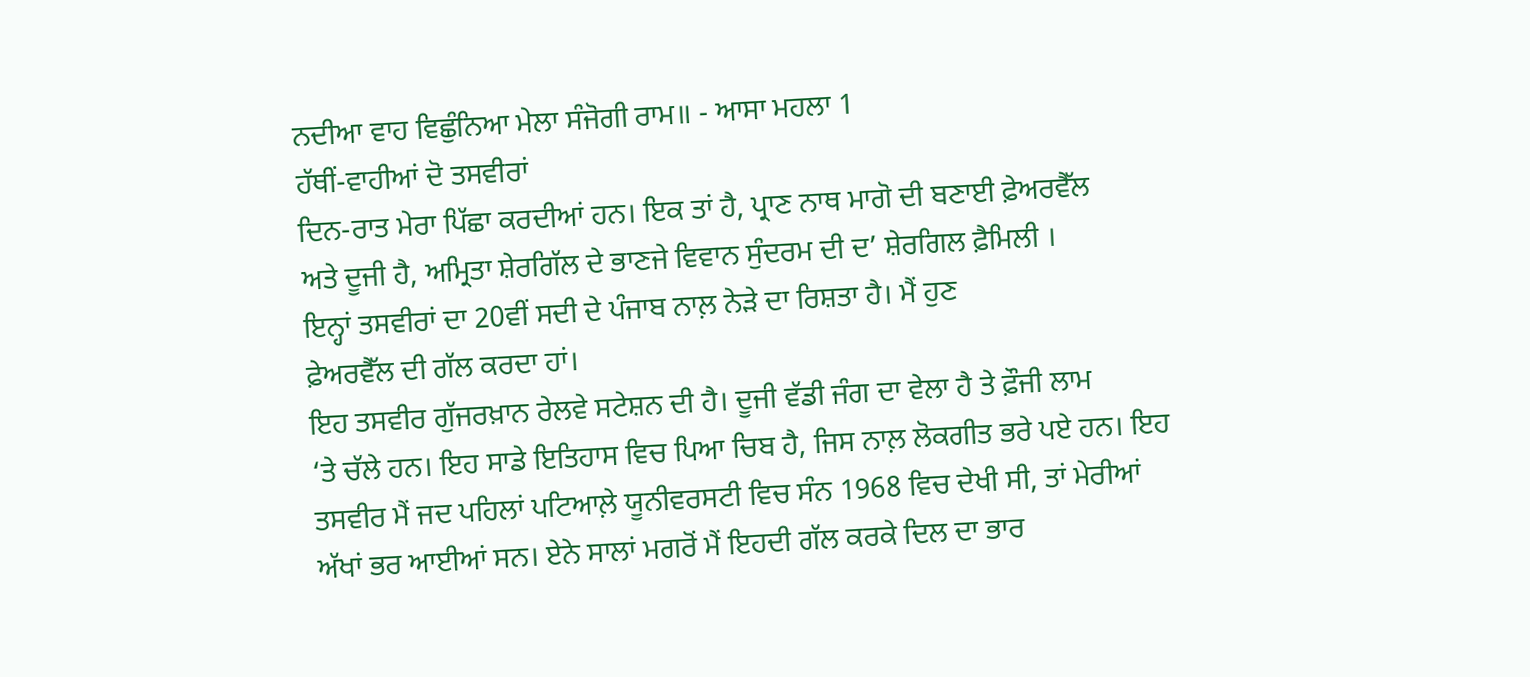ਨਦੀਆ ਵਾਹ ਵਿਛੁੰਨਿਆ ਮੇਲਾ ਸੰਜੋਗੀ ਰਾਮ॥ - ਆਸਾ ਮਹਲਾ 1
ਹੱਥੀਂ-ਵਾਹੀਆਂ ਦੋ ਤਸਵੀਰਾਂ
ਦਿਨ-ਰਾਤ ਮੇਰਾ ਪਿੱਛਾ ਕਰਦੀਆਂ ਹਨ। ਇਕ ਤਾਂ ਹੈ, ਪ੍ਰਾਣ ਨਾਥ ਮਾਗੋ ਦੀ ਬਣਾਈ ਫ਼ੇਅਰਵੈੱਲ
ਅਤੇ ਦੂਜੀ ਹੈ, ਅਮ੍ਰਿਤਾ ਸ਼ੇਰਗਿੱਲ ਦੇ ਭਾਣਜੇ ਵਿਵਾਨ ਸੁੰਦਰਮ ਦੀ ਦ’ ਸ਼ੇਰਗਿਲ ਫ਼ੈਮਿਲੀ ।
ਇਨ੍ਹਾਂ ਤਸਵੀਰਾਂ ਦਾ 20ਵੀਂ ਸਦੀ ਦੇ ਪੰਜਾਬ ਨਾਲ਼ ਨੇੜੇ ਦਾ ਰਿਸ਼ਤਾ ਹੈ। ਮੈਂ ਹੁਣ
ਫ਼ੇਅਰਵੈੱਲ ਦੀ ਗੱਲ ਕਰਦਾ ਹਾਂ।
ਇਹ ਤਸਵੀਰ ਗੁੱਜਰਖ਼ਾਨ ਰੇਲਵੇ ਸਟੇਸ਼ਨ ਦੀ ਹੈ। ਦੂਜੀ ਵੱਡੀ ਜੰਗ ਦਾ ਵੇਲਾ ਹੈ ਤੇ ਫ਼ੌਜੀ ਲਾਮ
‘ਤੇ ਚੱਲੇ ਹਨ। ਇਹ ਸਾਡੇ ਇਤਿਹਾਸ ਵਿਚ ਪਿਆ ਚਿਬ ਹੈ, ਜਿਸ ਨਾਲ਼ ਲੋਕਗੀਤ ਭਰੇ ਪਏ ਹਨ। ਇਹ
ਤਸਵੀਰ ਮੈਂ ਜਦ ਪਹਿਲਾਂ ਪਟਿਆਲ਼ੇ ਯੂਨੀਵਰਸਟੀ ਵਿਚ ਸੰਨ 1968 ਵਿਚ ਦੇਖੀ ਸੀ, ਤਾਂ ਮੇਰੀਆਂ
ਅੱਖਾਂ ਭਰ ਆਈਆਂ ਸਨ। ਏਨੇ ਸਾਲਾਂ ਮਗਰੋਂ ਮੈਂ ਇਹਦੀ ਗੱਲ ਕਰਕੇ ਦਿਲ ਦਾ ਭਾਰ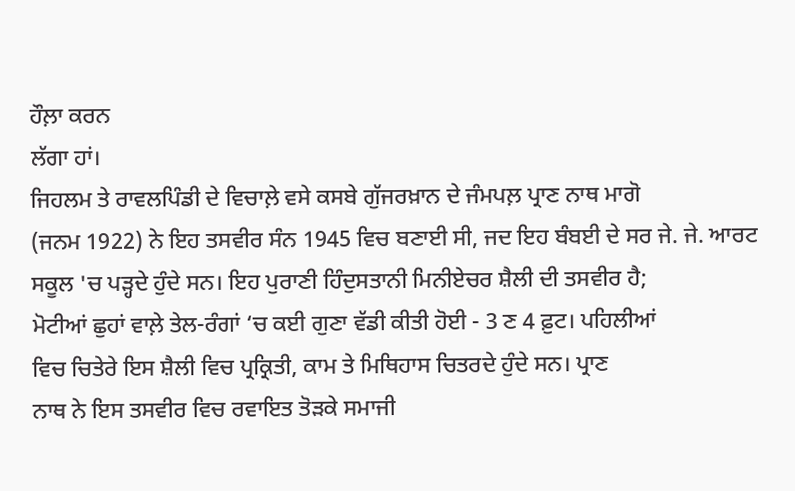ਹੌਲ਼ਾ ਕਰਨ
ਲੱਗਾ ਹਾਂ।
ਜਿਹਲਮ ਤੇ ਰਾਵਲਪਿੰਡੀ ਦੇ ਵਿਚਾਲ਼ੇ ਵਸੇ ਕਸਬੇ ਗੁੱਜਰਖ਼ਾਨ ਦੇ ਜੰਮਪਲ਼ ਪ੍ਰਾਣ ਨਾਥ ਮਾਗੋ
(ਜਨਮ 1922) ਨੇ ਇਹ ਤਸਵੀਰ ਸੰਨ 1945 ਵਿਚ ਬਣਾਈ ਸੀ, ਜਦ ਇਹ ਬੰਬਈ ਦੇ ਸਰ ਜੇ. ਜੇ. ਆਰਟ
ਸਕੂਲ 'ਚ ਪੜ੍ਹਦੇ ਹੁੰਦੇ ਸਨ। ਇਹ ਪੁਰਾਣੀ ਹਿੰਦੁਸਤਾਨੀ ਮਿਨੀਏਚਰ ਸ਼ੈਲੀ ਦੀ ਤਸਵੀਰ ਹੈ;
ਮੋਟੀਆਂ ਛੁਹਾਂ ਵਾਲ਼ੇ ਤੇਲ-ਰੰਗਾਂ ‘ਚ ਕਈ ਗੁਣਾ ਵੱਡੀ ਕੀਤੀ ਹੋਈ - 3 ਣ 4 ਫ਼ੁਟ। ਪਹਿਲੀਆਂ
ਵਿਚ ਚਿਤੇਰੇ ਇਸ ਸ਼ੈਲੀ ਵਿਚ ਪ੍ਰਕ੍ਰਿਤੀ, ਕਾਮ ਤੇ ਮਿਥਿਹਾਸ ਚਿਤਰਦੇ ਹੁੰਦੇ ਸਨ। ਪ੍ਰਾਣ
ਨਾਥ ਨੇ ਇਸ ਤਸਵੀਰ ਵਿਚ ਰਵਾਇਤ ਤੋੜਕੇ ਸਮਾਜੀ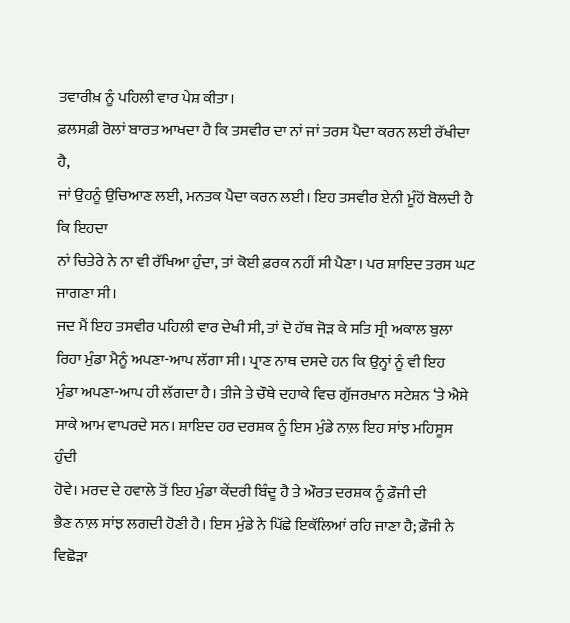ਤਵਾਰੀਖ਼ ਨੂੰ ਪਹਿਲੀ ਵਾਰ ਪੇਸ਼ ਕੀਤਾ।
ਫ਼ਲਸਫ਼ੀ ਰੋਲਾਂ ਬਾਰਤ ਆਖਦਾ ਹੈ ਕਿ ਤਸਵੀਰ ਦਾ ਨਾਂ ਜਾਂ ਤਰਸ ਪੈਦਾ ਕਰਨ ਲਈ ਰੱਖੀਦਾ ਹੈ,
ਜਾਂ ਉਹਨੂੰ ਉਚਿਆਣ ਲਈ, ਮਨਤਕ ਪੈਦਾ ਕਰਨ ਲਈ। ਇਹ ਤਸਵੀਰ ਏਨੀ ਮੂੰਹੋਂ ਬੋਲਦੀ ਹੈ ਕਿ ਇਹਦਾ
ਨਾਂ ਚਿਤੇਰੇ ਨੇ ਨਾ ਵੀ ਰੱਖਿਆ ਹੁੰਦਾ, ਤਾਂ ਕੋਈ ਫ਼ਰਕ ਨਹੀਂ ਸੀ ਪੈਣਾ। ਪਰ ਸ਼ਾਇਦ ਤਰਸ ਘਟ
ਜਾਗਣਾ ਸੀ।
ਜਦ ਮੈਂ ਇਹ ਤਸਵੀਰ ਪਹਿਲੀ ਵਾਰ ਦੇਖੀ ਸੀ, ਤਾਂ ਦੋ ਹੱਥ ਜੋੜ ਕੇ ਸਤਿ ਸ੍ਰੀ ਅਕਾਲ ਬੁਲਾ
ਰਿਹਾ ਮੁੰਡਾ ਮੈਨੂੰ ਅਪਣਾ-ਆਪ ਲੱਗਾ ਸੀ। ਪ੍ਰਾਣ ਨਾਥ ਦਸਦੇ ਹਨ ਕਿ ਉਨ੍ਹਾਂ ਨੂੰ ਵੀ ਇਹ
ਮੁੰਡਾ ਅਪਣਾ-ਆਪ ਹੀ ਲੱਗਦਾ ਹੈ। ਤੀਜੇ ਤੇ ਚੌਥੇ ਦਹਾਕੇ ਵਿਚ ਗੁੱਜਰਖ਼ਾਨ ਸਟੇਸ਼ਨ ‘ਤੇ ਐਸੇ
ਸਾਕੇ ਆਮ ਵਾਪਰਦੇ ਸਨ। ਸ਼ਾਇਦ ਹਰ ਦਰਸ਼ਕ ਨੂੰ ਇਸ ਮੁੰਡੇ ਨਾਲ਼ ਇਹ ਸਾਂਝ ਮਹਿਸੂਸ ਹੁੰਦੀ
ਹੋਵੇ। ਮਰਦ ਦੇ ਹਵਾਲੇ ਤੋਂ ਇਹ ਮੁੰਡਾ ਕੇਂਦਰੀ ਬਿੰਦੂ ਹੈ ਤੇ ਔਰਤ ਦਰਸ਼ਕ ਨੂੰ ਫ਼ੌਜੀ ਦੀ
ਭੈਣ ਨਾਲ਼ ਸਾਂਝ ਲਗਦੀ ਹੋਣੀ ਹੈ। ਇਸ ਮੁੰਡੇ ਨੇ ਪਿੱਛੇ ਇਕੱਲਿਆਂ ਰਹਿ ਜਾਣਾ ਹੈ; ਫ਼ੌਜੀ ਨੇ
ਵਿਛੋੜਾ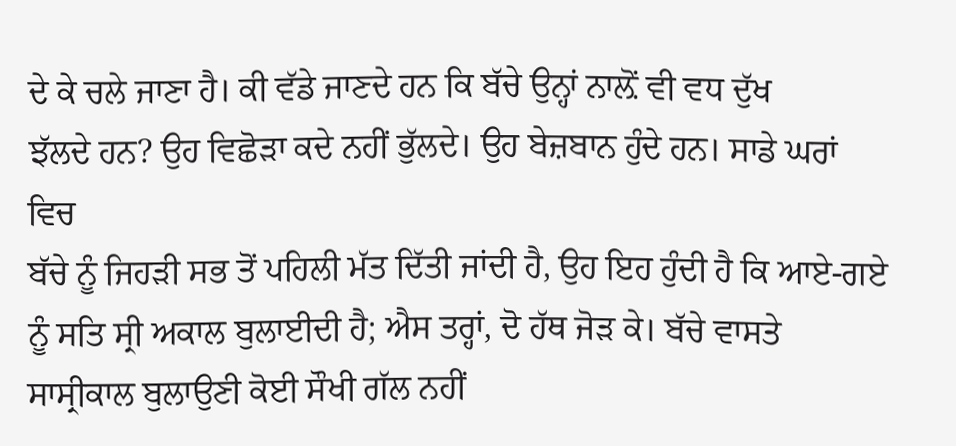ਦੇ ਕੇ ਚਲੇ ਜਾਣਾ ਹੈ। ਕੀ ਵੱਡੇ ਜਾਣਦੇ ਹਨ ਕਿ ਬੱਚੇ ਉਨ੍ਹਾਂ ਨਾਲ਼ੋਂ ਵੀ ਵਧ ਦੁੱਖ
ਝੱਲਦੇ ਹਨ? ਉਹ ਵਿਛੋੜਾ ਕਦੇ ਨਹੀਂ ਭੁੱਲਦੇ। ਉਹ ਬੇਜ਼ਬਾਨ ਹੁੰਦੇ ਹਨ। ਸਾਡੇ ਘਰਾਂ ਵਿਚ
ਬੱਚੇ ਨੂੰ ਜਿਹੜੀ ਸਭ ਤੋਂ ਪਹਿਲੀ ਮੱਤ ਦਿੱਤੀ ਜਾਂਦੀ ਹੈ, ਉਹ ਇਹ ਹੁੰਦੀ ਹੈ ਕਿ ਆਏ-ਗਏ
ਨੂੰ ਸਤਿ ਸ੍ਰੀ ਅਕਾਲ ਬੁਲਾਈਦੀ ਹੈ; ਐਸ ਤਰ੍ਹਾਂ, ਦੋ ਹੱਥ ਜੋੜ ਕੇ। ਬੱਚੇ ਵਾਸਤੇ
ਸਾਸ੍ਰੀਕਾਲ ਬੁਲਾਉਣੀ ਕੋਈ ਸੌਖੀ ਗੱਲ ਨਹੀਂ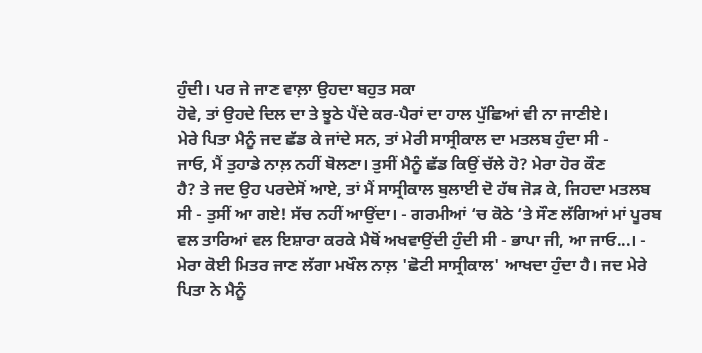ਹੁੰਦੀ। ਪਰ ਜੇ ਜਾਣ ਵਾਲ਼ਾ ਉਹਦਾ ਬਹੁਤ ਸਕਾ
ਹੋਵੇ, ਤਾਂ ਉਹਦੇ ਦਿਲ ਦਾ ਤੇ ਝੂਠੇ ਪੈਂਦੇ ਕਰ-ਪੈਰਾਂ ਦਾ ਹਾਲ ਪੁੱਛਿਆਂ ਵੀ ਨਾ ਜਾਣੀਏ।
ਮੇਰੇ ਪਿਤਾ ਮੈਨੂੰ ਜਦ ਛੱਡ ਕੇ ਜਾਂਦੇ ਸਨ, ਤਾਂ ਮੇਰੀ ਸਾਸ੍ਰੀਕਾਲ ਦਾ ਮਤਲਬ ਹੁੰਦਾ ਸੀ -
ਜਾਓ, ਮੈਂ ਤੁਹਾਡੇ ਨਾਲ਼ ਨਹੀਂ ਬੋਲਣਾ। ਤੁਸੀਂ ਮੈਨੂੰ ਛੱਡ ਕਿਉਂ ਚੱਲੇ ਹੋ? ਮੇਰਾ ਹੋਰ ਕੌਣ
ਹੈ? ਤੇ ਜਦ ਉਹ ਪਰਦੇਸੋਂ ਆਏ, ਤਾਂ ਮੈਂ ਸਾਸ੍ਰੀਕਾਲ ਬੁਲਾਈ ਦੋ ਹੱਥ ਜੋੜ ਕੇ, ਜਿਹਦਾ ਮਤਲਬ
ਸੀ - ਤੁਸੀਂ ਆ ਗਏ! ਸੱਚ ਨਹੀਂ ਆਉਂਦਾ। - ਗਰਮੀਆਂ ‘ਚ ਕੋਠੇ ‘ਤੇ ਸੌਣ ਲੱਗਿਆਂ ਮਾਂ ਪੂਰਬ
ਵਲ ਤਾਰਿਆਂ ਵਲ ਇਸ਼ਾਰਾ ਕਰਕੇ ਮੈਥੋਂ ਅਖਵਾਉਂਦੀ ਹੁੰਦੀ ਸੀ - ਭਾਪਾ ਜੀ, ਆ ਜਾਓ...। -
ਮੇਰਾ ਕੋਈ ਮਿਤਰ ਜਾਣ ਲੱਗਾ ਮਖੌਲ ਨਾਲ਼ 'ਛੋਟੀ ਸਾਸ੍ਰੀਕਾਲ' ਆਖਦਾ ਹੁੰਦਾ ਹੈ। ਜਦ ਮੇਰੇ
ਪਿਤਾ ਨੇ ਮੈਨੂੰ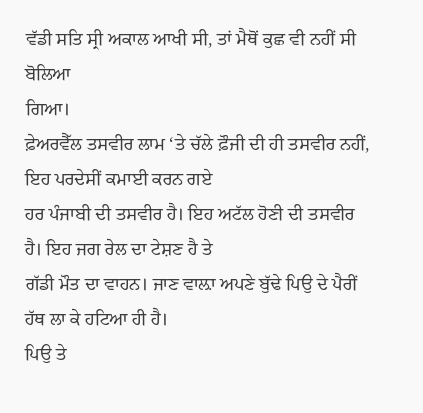ਵੱਡੀ ਸਤਿ ਸ੍ਰੀ ਅਕਾਲ ਆਖੀ ਸੀ, ਤਾਂ ਮੈਥੋਂ ਕੁਛ ਵੀ ਨਹੀਂ ਸੀ ਬੋਲਿਆ
ਗਿਆ।
ਫ਼ੇਅਰਵੈੱਲ ਤਸਵੀਰ ਲਾਮ ‘ਤੇ ਚੱਲੇ ਫ਼ੌਜੀ ਦੀ ਹੀ ਤਸਵੀਰ ਨਹੀਂ, ਇਹ ਪਰਦੇਸੀਂ ਕਮਾਈ ਕਰਨ ਗਏ
ਹਰ ਪੰਜਾਬੀ ਦੀ ਤਸਵੀਰ ਹੈ। ਇਹ ਅਟੱਲ ਹੋਣੀ ਦੀ ਤਸਵੀਰ ਹੈ। ਇਹ ਜਗ ਰੇਲ ਦਾ ਟੇਸ਼ਣ ਹੈ ਤੇ
ਗੱਡੀ ਮੌਤ ਦਾ ਵਾਹਨ। ਜਾਣ ਵਾਲ਼ਾ ਅਪਣੇ ਬੁੱਢੇ ਪਿਉ ਦੇ ਪੈਰੀਂ ਹੱਥ ਲਾ ਕੇ ਹਟਿਆ ਹੀ ਹੈ।
ਪਿਉ ਤੇ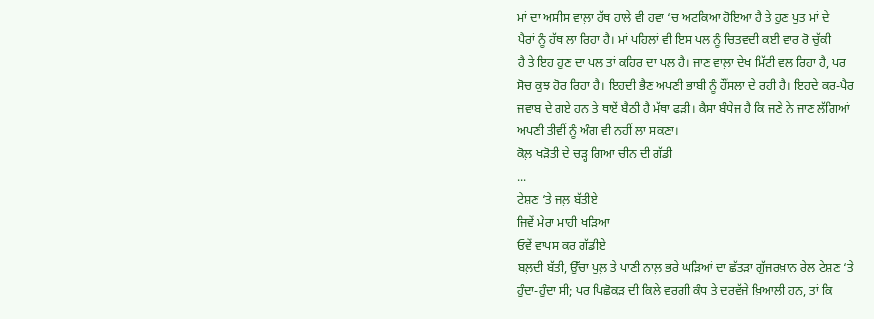ਮਾਂ ਦਾ ਅਸੀਸ ਵਾਲ਼ਾ ਹੱਥ ਹਾਲੇ ਵੀ ਹਵਾ ‘ਚ ਅਟਕਿਆ ਹੋਇਆ ਹੈ ਤੇ ਹੁਣ ਪੁਤ ਮਾਂ ਦੇ
ਪੈਰਾਂ ਨੂੰ ਹੱਥ ਲਾ ਰਿਹਾ ਹੈ। ਮਾਂ ਪਹਿਲਾਂ ਵੀ ਇਸ ਪਲ ਨੂੰ ਚਿਤਵਦੀ ਕਈ ਵਾਰ ਰੋ ਚੁੱਕੀ
ਹੈ ਤੇ ਇਹ ਹੁਣ ਦਾ ਪਲ ਤਾਂ ਕਹਿਰ ਦਾ ਪਲ ਹੈ। ਜਾਣ ਵਾਲ਼ਾ ਦੇਖ ਮਿੱਟੀ ਵਲ ਰਿਹਾ ਹੈ, ਪਰ
ਸੋਚ ਕੁਝ ਹੋਰ ਰਿਹਾ ਹੈ। ਇਹਦੀ ਭੈਣ ਅਪਣੀ ਭਾਬੀ ਨੂੰ ਹੌਂਸਲਾ ਦੇ ਰਹੀ ਹੈ। ਇਹਦੇ ਕਰ-ਪੈਰ
ਜਵਾਬ ਦੇ ਗਏ ਹਨ ਤੇ ਥਾਏਂ ਬੈਠੀ ਹੈ ਮੱਥਾ ਫੜੀ। ਕੈਸਾ ਬੰਧੇਜ ਹੈ ਕਿ ਜਣੇ ਨੇ ਜਾਣ ਲੱਗਿਆਂ
ਅਪਣੀ ਤੀਵੀਂ ਨੂੰ ਅੰਗ ਵੀ ਨਹੀਂ ਲਾ ਸਕਣਾ।
ਕੋਲ਼ ਖੜੋਤੀ ਦੇ ਚੜ੍ਹ ਗਿਆ ਚੀਨ ਦੀ ਗੱਡੀ
...
ਟੇਸ਼ਣ ‘ਤੇ ਜਲ਼ ਬੱਤੀਏ
ਜਿਵੇਂ ਮੇਰਾ ਮਾਹੀ ਖੜਿਆ
ਓਵੇਂ ਵਾਪਸ ਕਰ ਗੱਡੀਏ
ਬਲ਼ਦੀ ਬੱਤੀ, ਉੱਚਾ ਪੁਲ਼ ਤੇ ਪਾਣੀ ਨਾਲ਼ ਭਰੇ ਘੜਿਆਂ ਦਾ ਛੱਤੜਾ ਗੁੱਜਰਖ਼ਾਨ ਰੇਲ ਟੇਸ਼ਣ ‘ਤੇ
ਹੁੰਦਾ-ਹੁੰਦਾ ਸੀ; ਪਰ ਪਿਛੋਕੜ ਦੀ ਕਿਲੇ ਵਰਗੀ ਕੰਧ ਤੇ ਦਰਵੱਜੇ ਖ਼ਿਆਲੀ ਹਨ, ਤਾਂ ਕਿ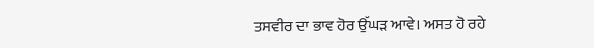ਤਸਵੀਰ ਦਾ ਭਾਵ ਹੋਰ ਉੱਘੜ ਆਵੇ। ਅਸਤ ਹੋ ਰਹੇ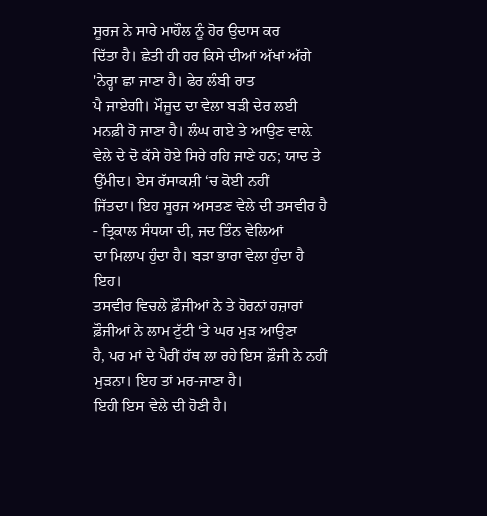ਸੂਰਜ ਨੇ ਸਾਰੇ ਮਾਹੌਲ ਨੂੰ ਹੋਰ ਉਦਾਸ ਕਰ
ਦਿੱਤਾ ਹੈ। ਛੇਤੀ ਹੀ ਹਰ ਕਿਸੇ ਦੀਆਂ ਅੱਖਾਂ ਅੱਗੇ 'ਨੇਰ੍ਹਾ ਛਾ ਜਾਣਾ ਹੈ। ਫੇਰ ਲੰਬੀ ਰਾਤ
ਪੈ ਜਾਏਗੀ। ਮੌਜੂਦ ਦਾ ਵੇਲਾ ਬੜੀ ਦੇਰ ਲਈ ਮਨਫ਼ੀ ਹੋ ਜਾਣਾ ਹੈ। ਲੰਘ ਗਏ ਤੇ ਆਉਣ ਵਾਲ਼ੇ
ਵੇਲੇ ਦੇ ਦੋ ਕੱਸੇ ਹੋਏ ਸਿਰੇ ਰਹਿ ਜਾਣੇ ਹਨ; ਯਾਦ ਤੇ ਉੱਮੀਦ। ਏਸ ਰੱਸਾਕਸ਼ੀ ‘ਚ ਕੋਈ ਨਹੀਂ
ਜਿੱਤਦਾ। ਇਹ ਸੂਰਜ ਅਸਤਣ ਵੇਲੇ ਦੀ ਤਸਵੀਰ ਹੈ - ਤ੍ਰਿਕਾਲ ਸੰਧਯਾ ਦੀ, ਜਦ ਤਿੰਨ ਵੇਲਿਆਂ
ਦਾ ਮਿਲਾਪ ਹੁੰਦਾ ਹੈ। ਬੜਾ ਭਾਰਾ ਵੇਲਾ ਹੁੰਦਾ ਹੈ ਇਹ।
ਤਸਵੀਰ ਵਿਚਲੇ ਫ਼ੌਜੀਆਂ ਨੇ ਤੇ ਹੋਰਨਾਂ ਹਜ਼ਾਰਾਂ ਫ਼ੌਜੀਆਂ ਨੇ ਲਾਮ ਟੁੱਟੀ ‘ਤੇ ਘਰ ਮੁੜ ਆਉਣਾ
ਹੈ, ਪਰ ਮਾਂ ਦੇ ਪੈਰੀਂ ਹੱਥ ਲਾ ਰਹੇ ਇਸ ਫ਼ੌਜੀ ਨੇ ਨਹੀਂ ਮੁੜਨਾ। ਇਹ ਤਾਂ ਮਰ-ਜਾਣਾ ਹੈ।
ਇਹੀ ਇਸ ਵੇਲੇ ਦੀ ਹੋਣੀ ਹੈ।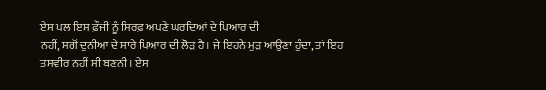ਏਸ ਪਲ ਇਸ ਫ਼ੌਜੀ ਨੂੰ ਸਿਰਫ਼ ਅਪਣੇ ਘਰਦਿਆਂ ਦੇ ਪਿਆਰ ਦੀ
ਨਹੀਂ, ਸਗੋਂ ਦੁਨੀਆ ਦੇ ਸਾਰੇ ਪਿਆਰ ਦੀ ਲੋੜ ਹੈ। ਜੇ ਇਹਨੇ ਮੁੜ ਆਉਣਾ ਹੁੰਦਾ, ਤਾਂ ਇਹ
ਤਸਵੀਰ ਨਹੀਂ ਸੀ ਬਣਨੀ। ਏਸ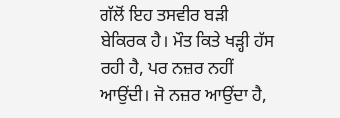ਗੱਲੋਂ ਇਹ ਤਸਵੀਰ ਬੜੀ ਬੇਕਿਰਕ ਹੈ। ਮੌਤ ਕਿਤੇ ਖੜ੍ਹੀ ਹੱਸ
ਰਹੀ ਹੈ, ਪਰ ਨਜ਼ਰ ਨਹੀਂ ਆਉਂਦੀ। ਜੋ ਨਜ਼ਰ ਆਉਂਦਾ ਹੈ,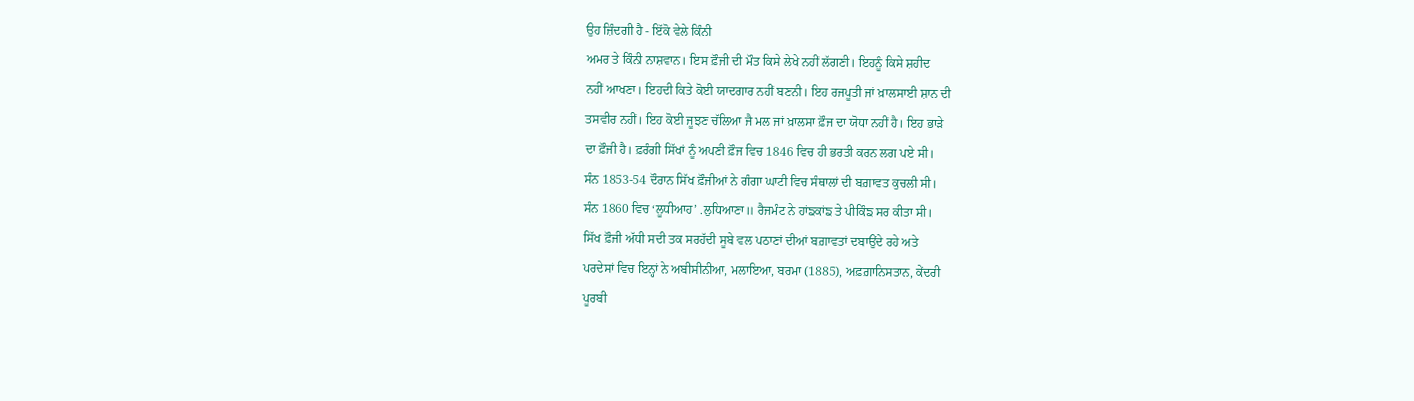ਉਹ ਜ਼ਿੰਦਗੀ ਹੈ - ਇੱਕੋ ਵੇਲੇ ਕਿੰਨੀ
ਅਮਰ ਤੇ ਕਿੰਨੀ ਨਾਸ਼ਵਾਨ। ਇਸ ਫ਼ੌਜੀ ਦੀ ਮੌਤ ਕਿਸੇ ਲੇਖੇ ਨਹੀਂ ਲੱਗਣੀ। ਇਹਨੂੰ ਕਿਸੇ ਸ਼ਹੀਦ
ਨਹੀਂ ਆਖਣਾ। ਇਹਦੀ ਕਿਤੇ ਕੋਈ ਯਾਦਗਾਰ ਨਹੀਂ ਬਣਨੀ। ਇਹ ਰਜਪੂਤੀ ਜਾਂ ਖ਼ਾਲਸਾਈ ਸ਼ਾਨ ਦੀ
ਤਸਵੀਰ ਨਹੀਂ। ਇਹ ਕੋਈ ਜੂਝਣ ਚੱਲਿਆ ਜੈ ਮਲ ਜਾਂ ਖ਼ਾਲਸਾ ਫ਼ੌਜ ਦਾ ਯੋਧਾ ਨਹੀਂ ਹੈ। ਇਹ ਭਾੜੇ
ਦਾ ਫ਼ੌਜੀ ਹੈ। ਫ਼ਰੰਗੀ ਸਿੱਖਾਂ ਨੂੰ ਅਪਣੀ ਫ਼ੌਜ ਵਿਚ 1846 ਵਿਚ ਹੀ ਭਰਤੀ ਕਰਨ ਲਗ ਪਏ ਸੀ।
ਸੰਨ 1853-54 ਦੌਰਾਨ ਸਿੱਖ ਫ਼ੌਜੀਆਂ ਨੇ ਗੰਗਾ ਘਾਟੀ ਵਿਚ ਸੰਥਾਲਾਂ ਦੀ ਬਗ਼ਾਵਤ ਕੁਚਲੀ ਸੀ।
ਸੰਨ 1860 ਵਿਚ ‘ਲੂਧੀਆਹ’ .ਲੁਧਿਆਣਾ॥ ਰੈਜਮੰਟ ਨੇ ਹਾਂਙਕਾਂਙ ਤੇ ਪੀਕਿੰਙ ਸਰ ਕੀਤਾ ਸੀ।
ਸਿੱਖ ਫ਼ੌਜੀ ਅੱਧੀ ਸਦੀ ਤਕ ਸਰਹੱਦੀ ਸੂਬੇ ਵਲ ਪਠਾਣਾਂ ਦੀਆਂ ਬਗ਼ਾਵਤਾਂ ਦਬਾਉਂਦੇ ਰਹੇ ਅਤੇ
ਪਰਦੇਸਾਂ ਵਿਚ ਇਨ੍ਹਾਂ ਨੇ ਅਬੀਸੀਨੀਆ, ਮਲਾਇਆ, ਬਰਮਾ (1885), ਅਫ਼ਗ਼ਾਨਿਸਤਾਨ, ਕੇਂਦਰੀ
ਪੂਰਬੀ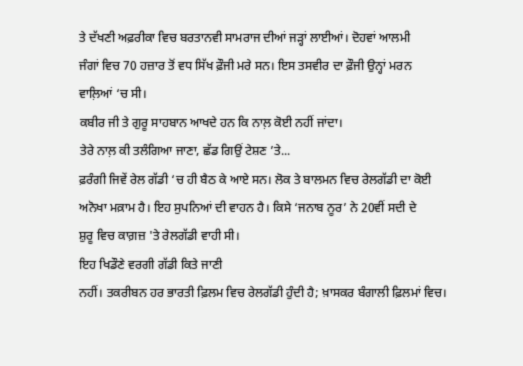ਤੇ ਦੱਖਣੀ ਅਫ਼ਰੀਕਾ ਵਿਚ ਬਰਤਾਨਵੀ ਸਾਮਰਾਜ ਦੀਆਂ ਜੜ੍ਹਾਂ ਲਾਈਆਂ। ਦੋਹਵਾਂ ਆਲਮੀ
ਜੰਗਾਂ ਵਿਚ 70 ਹਜ਼ਾਰ ਤੋਂ ਵਧ ਸਿੱਖ ਫ਼ੌਜੀ ਮਰੇ ਸਨ। ਇਸ ਤਸਵੀਰ ਦਾ ਫ਼ੌਜੀ ਉਨ੍ਹਾਂ ਮਰਨ
ਵਾਲ਼ਿਆਂ ‘ਚ ਸੀ।
ਕਬੀਰ ਜੀ ਤੇ ਗੁਰੂ ਸਾਹਬਾਨ ਆਖਦੇ ਹਨ ਕਿ ਨਾਲ਼ ਕੋਈ ਨਹੀਂ ਜਾਂਦਾ।
ਤੇਰੇ ਨਾਲ਼ ਕੀ ਤਲੰਗਿਆ ਜਾਣਾ, ਛੱਡ ਗਿਉਂ ਟੇਸ਼ਣ ’ਤੇ...
ਫ਼ਰੰਗੀ ਜਿਵੇਂ ਰੇਲ ਗੱਡੀ ‘ਚ ਹੀ ਬੈਠ ਕੇ ਆਏ ਸਨ। ਲੋਕ ਤੇ ਬਾਲਮਨ ਵਿਚ ਰੇਲਗੱਡੀ ਦਾ ਕੋਈ
ਅਨੋਖਾ ਮਕ਼ਾਮ ਹੈ। ਇਹ ਸੁਪਨਿਆਂ ਦੀ ਵਾਹਨ ਹੈ। ਕਿਸੇ ‘ਜਨਾਬ ਨੂਰ’ ਨੇ 20ਵੀਂ ਸਦੀ ਦੇ
ਸ਼ੁਰੂ ਵਿਚ ਕਾਗ਼ਜ਼ 'ਤੇ ਰੇਲਗੱਡੀ ਵਾਹੀ ਸੀ।
ਇਹ ਖਿਡੌਣੇ ਵਰਗੀ ਗੱਡੀ ਕਿਤੇ ਜਾਣੀ
ਨਹੀਂ। ਤਕਰੀਬਨ ਹਰ ਭਾਰਤੀ ਫ਼ਿਲਮ ਵਿਚ ਰੇਲਗੱਡੀ ਹੁੰਦੀ ਹੈ; ਖ਼ਾਸਕਰ ਬੰਗਾਲੀ ਫ਼ਿਲਮਾਂ ਵਿਚ।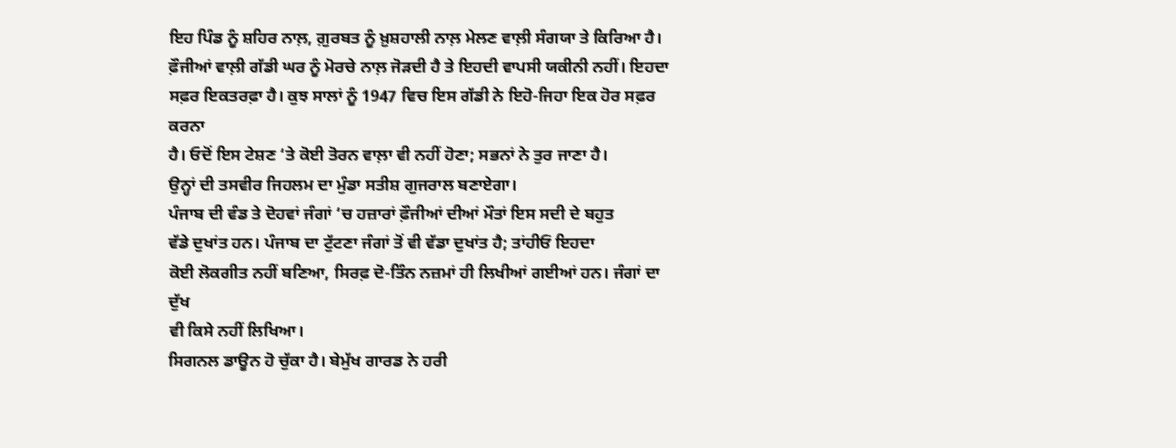ਇਹ ਪਿੰਡ ਨੂੰ ਸ਼ਹਿਰ ਨਾਲ਼, ਗ਼ੁਰਬਤ ਨੂੰ ਖ਼ੁਸ਼ਹਾਲੀ ਨਾਲ਼ ਮੇਲਣ ਵਾਲ਼ੀ ਸੰਗਯਾ ਤੇ ਕਿਰਿਆ ਹੈ।
ਫ਼ੌਜੀਆਂ ਵਾਲ਼ੀ ਗੱਡੀ ਘਰ ਨੂੰ ਮੋਰਚੇ ਨਾਲ਼ ਜੋੜਦੀ ਹੈ ਤੇ ਇਹਦੀ ਵਾਪਸੀ ਯਕੀਨੀ ਨਹੀਂ। ਇਹਦਾ
ਸਫ਼ਰ ਇਕਤਰਫ਼ਾ ਹੈ। ਕੁਝ ਸਾਲਾਂ ਨੂੰ 1947 ਵਿਚ ਇਸ ਗੱਡੀ ਨੇ ਇਹੋ-ਜਿਹਾ ਇਕ ਹੋਰ ਸਫ਼ਰ ਕਰਨਾ
ਹੈ। ਓਦੋਂ ਇਸ ਟੇਸ਼ਣ ‘ਤੇ ਕੋਈ ਤੋਰਨ ਵਾਲ਼ਾ ਵੀ ਨਹੀਂ ਹੋਣਾ; ਸਭਨਾਂ ਨੇ ਤੁਰ ਜਾਣਾ ਹੈ।
ਉਨ੍ਹਾਂ ਦੀ ਤਸਵੀਰ ਜਿਹਲਮ ਦਾ ਮੁੰਡਾ ਸਤੀਸ਼ ਗੁਜਰਾਲ ਬਣਾਏਗਾ।
ਪੰਜਾਬ ਦੀ ਵੰਡ ਤੇ ਦੋਹਵਾਂ ਜੰਗਾਂ ‘ਚ ਹਜ਼ਾਰਾਂ ਫ਼ੌਜੀਆਂ ਦੀਆਂ ਮੌਤਾਂ ਇਸ ਸਦੀ ਦੇ ਬਹੁਤ
ਵੱਡੇ ਦੁਖਾਂਤ ਹਨ। ਪੰਜਾਬ ਦਾ ਟੁੱਟਣਾ ਜੰਗਾਂ ਤੋਂ ਵੀ ਵੱਡਾ ਦੁਖਾਂਤ ਹੈ; ਤਾਂਹੀਓਂ ਇਹਦਾ
ਕੋਈ ਲੋਕਗੀਤ ਨਹੀਂ ਬਣਿਆ, ਸਿਰਫ਼ ਦੋ-ਤਿੰਨ ਨਜ਼ਮਾਂ ਹੀ ਲਿਖੀਆਂ ਗਈਆਂ ਹਨ। ਜੰਗਾਂ ਦਾ ਦੁੱਖ
ਵੀ ਕਿਸੇ ਨਹੀਂ ਲਿਖਿਆ।
ਸਿਗਨਲ ਡਾਊਨ ਹੋ ਚੁੱਕਾ ਹੈ। ਬੇਮੁੱਖ ਗਾਰਡ ਨੇ ਹਰੀ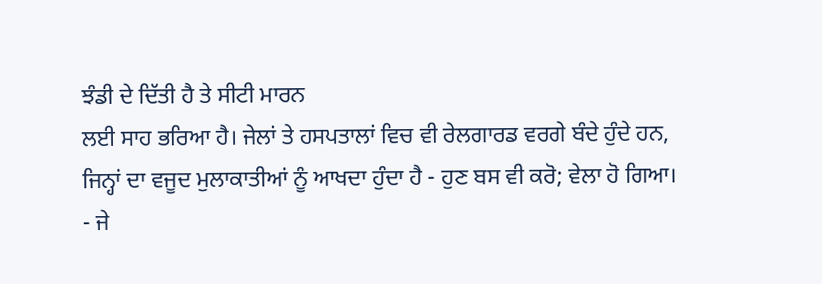ਝੰਡੀ ਦੇ ਦਿੱਤੀ ਹੈ ਤੇ ਸੀਟੀ ਮਾਰਨ
ਲਈ ਸਾਹ ਭਰਿਆ ਹੈ। ਜੇਲਾਂ ਤੇ ਹਸਪਤਾਲਾਂ ਵਿਚ ਵੀ ਰੇਲਗਾਰਡ ਵਰਗੇ ਬੰਦੇ ਹੁੰਦੇ ਹਨ,
ਜਿਨ੍ਹਾਂ ਦਾ ਵਜੂਦ ਮੁਲਾਕਾਤੀਆਂ ਨੂੰ ਆਖਦਾ ਹੁੰਦਾ ਹੈ - ਹੁਣ ਬਸ ਵੀ ਕਰੋ; ਵੇਲਾ ਹੋ ਗਿਆ।
- ਜੇ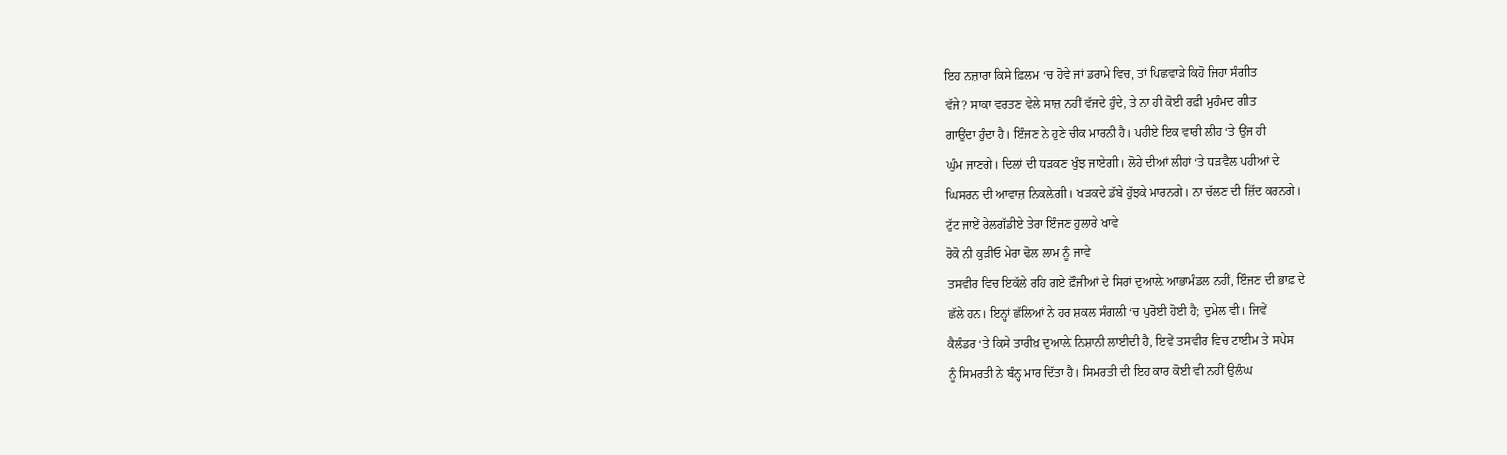ਇਹ ਨਜ਼ਾਰਾ ਕਿਸੇ ਫ਼ਿਲਮ ‘ਚ ਹੋਵੇ ਜਾਂ ਡਰਾਮੇ ਵਿਚ, ਤਾਂ ਪਿਛਵਾੜੇ ਕਿਹੋ ਜਿਹਾ ਸੰਗੀਤ
ਵੱਜੇ? ਸਾਕਾ ਵਰਤਣ ਵੇਲੇ ਸਾਜ਼ ਨਹੀਂ ਵੱਜਦੇ ਹੁੰਦੇ, ਤੇ ਨਾ ਹੀ ਕੋਈ ਰਫ਼ੀ ਮੁਹੰਮਦ ਗੀਤ
ਗਾਉਂਦਾ ਹੁੰਦਾ ਹੈ। ਇੰਜਣ ਨੇ ਹੁਣੇ ਚੀਕ ਮਾਰਨੀ ਹੈ। ਪਹੀਏ ਇਕ ਵਾਰੀ ਲੀਹ ‘ਤੇ ਉਂਜ ਹੀ
ਘੁੰਮ ਜਾਣਗੇ। ਦਿਲਾਂ ਦੀ ਧੜਕਣ ਖੁੰਝ ਜਾਏਗੀ। ਲੋਹੇ ਦੀਆਂ ਲੀਹਾਂ ‘ਤੇ ਧੜਵੈਲ ਪਹੀਆਂ ਦੇ
ਘਿਸਰਨ ਦੀ ਆਵਾਜ਼ ਨਿਕਲ਼ੇਗੀ। ਖੜਕਦੇ ਡੱਬੇ ਹੁੱਝਕੇ ਮਾਰਨਗੇ। ਨਾ ਚੱਲਣ ਦੀ ਜ਼ਿੱਦ ਕਰਨਗੇ।
ਟੁੱਟ ਜਾਏਂ ਰੇਲਗੱਡੀਏ ਤੇਰਾ ਇੰਜਣ ਹੁਲਾਰੇ ਖਾਵੇ
ਰੋਕੋ ਨੀ ਕੁੜੀਓ ਮੇਰਾ ਢੋਲ ਲਾਮ ਨੂੰ ਜਾਵੇ
ਤਸਵੀਰ ਵਿਚ ਇਕੱਲੇ ਰਹਿ ਗਏ ਫ਼ੌਜੀਆਂ ਦੇ ਸਿਰਾਂ ਦੁਆਲ਼ੇ ਆਭਾਮੰਡਲ ਨਹੀਂ, ਇੰਜਣ ਦੀ ਭਾਫ਼ ਦੇ
ਛੱਲੇ ਹਨ। ਇਨ੍ਹਾਂ ਛੱਲਿਆਂ ਨੇ ਹਰ ਸ਼ਕਲ ਸੰਗਲੀ ‘ਚ ਪੁਰੋਈ ਹੋਈ ਹੈ; ਦੁਮੇਲ ਵੀ। ਜਿਵੇਂ
ਕੈਲੰਡਰ ‘ਤੇ ਕਿਸੇ ਤਾਰੀਖ਼ ਦੁਆਲ਼ੇ ਨਿਸ਼ਾਨੀ ਲਾਈਦੀ ਹੈ, ਇਵੇਂ ਤਸਵੀਰ ਵਿਚ ਟਾਈਮ ਤੇ ਸਪੇਸ
ਨੂੰ ਸਿਮਰਤੀ ਨੇ ਬੰਨ੍ਹ ਮਾਰ ਦਿੱਤਾ ਹੈ। ਸਿਮਰਤੀ ਦੀ ਇਹ ਕਾਰ ਕੋਈ ਵੀ ਨਹੀਂ ਉਲੰਘ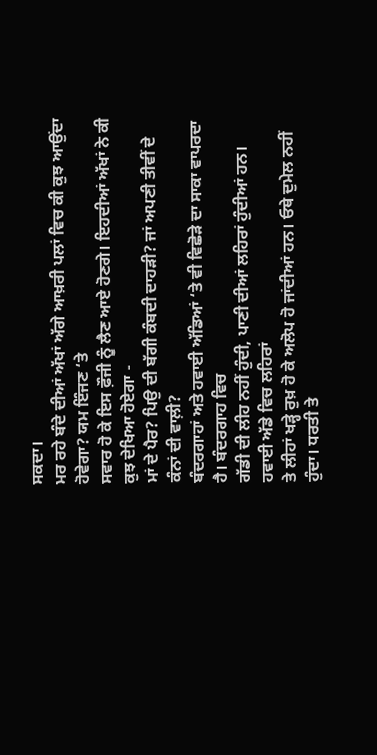ਸਕਦਾ।
ਮਰ ਰਹੇ ਬੰਦੇ ਦੀਆਂ ਅੱਖਾਂ ਅੱਗੇ ਆਖ਼ਰੀ ਪਲਾਂ ਵਿਚ ਕੀ ਕੁਝ ਆਉਂਦਾ ਹੋਵੇਗਾ? ਯਮ ਇੰਜਣ ‘ਤੇ
ਸਵਾਰ ਹੋ ਕੇ ਇਸ ਫ਼ੌਜੀ ਨੂੰ ਲੈਣ ਆਏ ਹੋਣਗੇ। ਇਹਦੀਆਂ ਅੱਖਾਂ ਨੇ ਕੀ ਕੁਝ ਦੇਖਿਆ ਹੋਏਗਾ -
ਮਾਂ ਦੇ ਪੈਰ? ਪਿਉ ਦੀ ਬੱਗੀ ਕੰਬਦੀ ਦਾਹੜੀ? ਜਾਂ ਅਪਣੀ ਤੀਵੀਂ ਦੇ ਕੰਨਾਂ ਦੀ ਵਾਲ਼ੀ?
ਬੰਦਰਗਾਹਾਂ ਅਤੇ ਹਵਾਈ ਅੱਡਿਆਂ ‘ਤੇ ਵੀ ਵਿਛੋੜੇ ਦਾ ਸਾਕਾ ਵਾਪਰਦਾ ਹੈ। ਬੰਦਰਗਾਹ ਵਿਚ
ਗੱਡੀ ਦੀ ਲੀਹ ਨਹੀਂ ਹੁੰਦੀ, ਪਾਣੀ ਦੀਆਂ ਲਹਿਰਾਂ ਹੁੰਦੀਆਂ ਹਨ। ਹਵਾਈ ਅੱਡੇ ਵਿਚ ਲਹਿਰਾਂ
ਤੇ ਲੀਹਾਂ ਖੜ੍ਹੇ ਰੁਖ਼ ਹੋ ਕੇ ਅਲੋਪ ਹੋ ਜਾਂਦੀਆਂ ਹਨ। ਓਥੇ ਦੁਮੇਲ ਨਹੀਂ ਹੁੰਦਾ। ਧਰਤੀ ਤੇ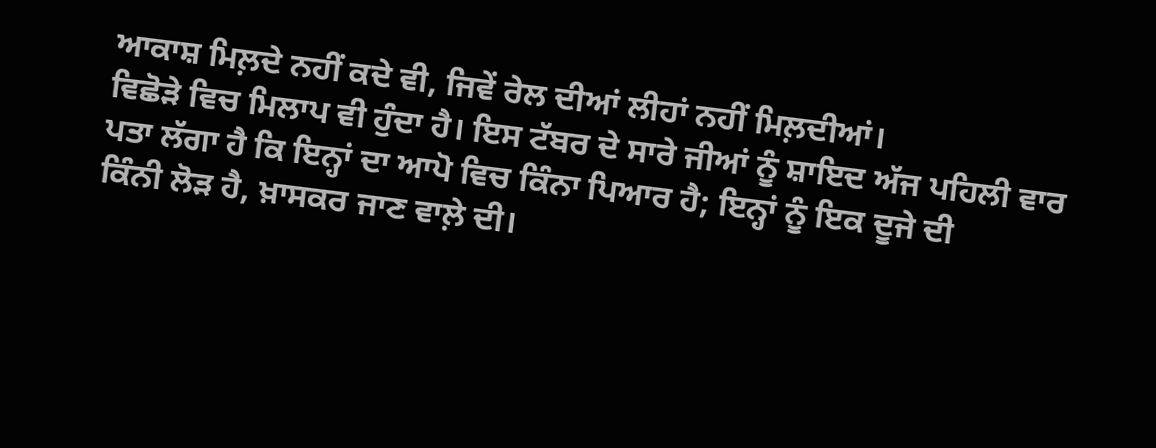ਆਕਾਸ਼ ਮਿਲ਼ਦੇ ਨਹੀਂ ਕਦੇ ਵੀ, ਜਿਵੇਂ ਰੇਲ ਦੀਆਂ ਲੀਹਾਂ ਨਹੀਂ ਮਿਲ਼ਦੀਆਂ।
ਵਿਛੋੜੇ ਵਿਚ ਮਿਲਾਪ ਵੀ ਹੁੰਦਾ ਹੈ। ਇਸ ਟੱਬਰ ਦੇ ਸਾਰੇ ਜੀਆਂ ਨੂੰ ਸ਼ਾਇਦ ਅੱਜ ਪਹਿਲੀ ਵਾਰ
ਪਤਾ ਲੱਗਾ ਹੈ ਕਿ ਇਨ੍ਹਾਂ ਦਾ ਆਪੋ ਵਿਚ ਕਿੰਨਾ ਪਿਆਰ ਹੈ; ਇਨ੍ਹਾਂ ਨੂੰ ਇਕ ਦੂਜੇ ਦੀ
ਕਿੰਨੀ ਲੋੜ ਹੈ, ਖ਼ਾਸਕਰ ਜਾਣ ਵਾਲ਼ੇ ਦੀ।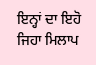ਇਨ੍ਹਾਂ ਦਾ ਇਹੋ ਜਿਹਾ ਮਿਲਾਪ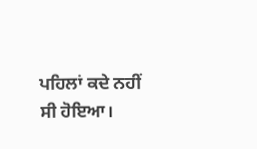ਪਹਿਲਾਂ ਕਦੇ ਨਹੀਂ
ਸੀ ਹੋਇਆ।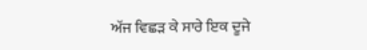ਅੱਜ ਵਿਛੜ ਕੇ ਸਾਰੇ ਇਕ ਦੂਜੇ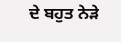ਦੇ ਬਹੁਤ ਨੇੜੇ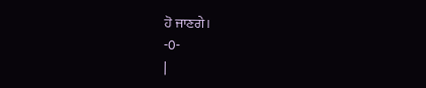ਹੋ ਜਾਣਗੇ।
-0-
|